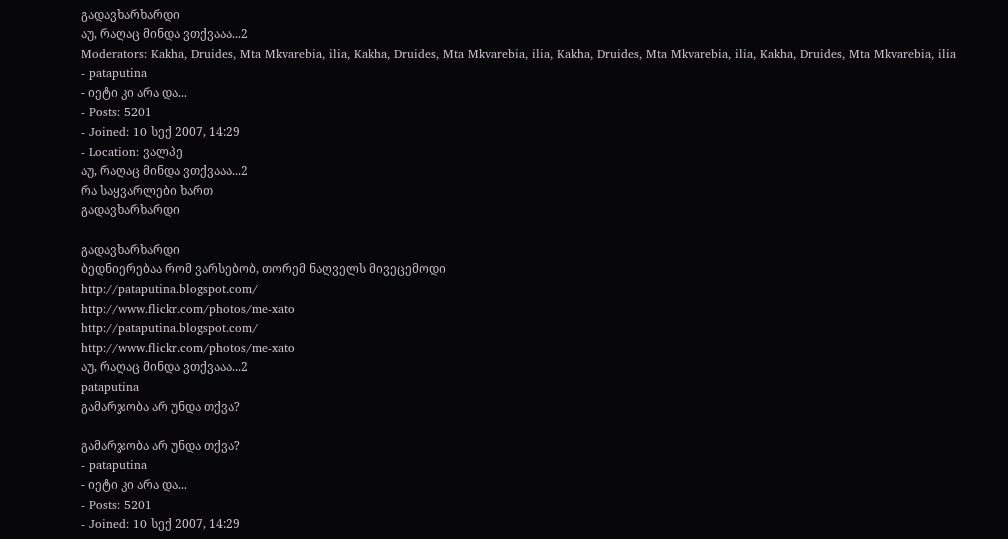გადავხარხარდი
აუ, რაღაც მინდა ვთქვააა...2
Moderators: Kakha, Druides, Mta Mkvarebia, ilia, Kakha, Druides, Mta Mkvarebia, ilia, Kakha, Druides, Mta Mkvarebia, ilia, Kakha, Druides, Mta Mkvarebia, ilia
- pataputina
- იეტი კი არა და...
- Posts: 5201
- Joined: 10 სექ 2007, 14:29
- Location: ვალპე
აუ, რაღაც მინდა ვთქვააა...2
რა საყვარლები ხართ
გადავხარხარდი

გადავხარხარდი
ბედნიერებაა რომ ვარსებობ, თორემ ნაღველს მივეცემოდი
http://pataputina.blogspot.com/
http://www.flickr.com/photos/me-xato
http://pataputina.blogspot.com/
http://www.flickr.com/photos/me-xato
აუ, რაღაც მინდა ვთქვააა...2
pataputina
გამარჯობა არ უნდა თქვა?

გამარჯობა არ უნდა თქვა?
- pataputina
- იეტი კი არა და...
- Posts: 5201
- Joined: 10 სექ 2007, 14:29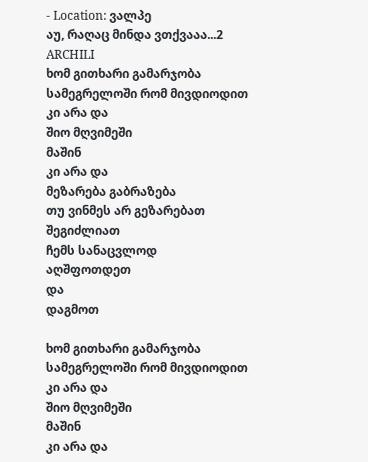- Location: ვალპე
აუ, რაღაც მინდა ვთქვააა...2
ARCHILI
ხომ გითხარი გამარჯობა
სამეგრელოში რომ მივდიოდით
კი არა და
შიო მღვიმეში
მაშინ
კი არა და
მეზარება გაბრაზება
თუ ვინმეს არ გეზარებათ
შეგიძლიათ
ჩემს სანაცვლოდ
აღშფოთდეთ
და
დაგმოთ

ხომ გითხარი გამარჯობა
სამეგრელოში რომ მივდიოდით
კი არა და
შიო მღვიმეში
მაშინ
კი არა და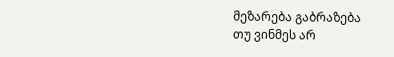მეზარება გაბრაზება
თუ ვინმეს არ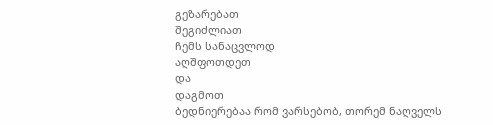გეზარებათ
შეგიძლიათ
ჩემს სანაცვლოდ
აღშფოთდეთ
და
დაგმოთ
ბედნიერებაა რომ ვარსებობ, თორემ ნაღველს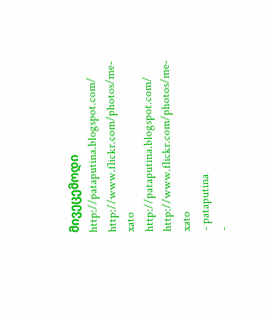მივეცემოდი
http://pataputina.blogspot.com/
http://www.flickr.com/photos/me-xato
http://pataputina.blogspot.com/
http://www.flickr.com/photos/me-xato
- pataputina
-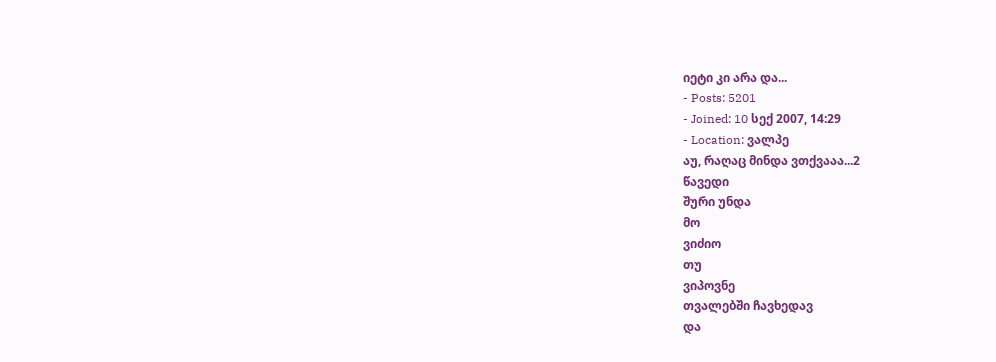იეტი კი არა და...
- Posts: 5201
- Joined: 10 სექ 2007, 14:29
- Location: ვალპე
აუ, რაღაც მინდა ვთქვააა...2
წავედი
შური უნდა
მო
ვიძიო
თუ
ვიპოვნე
თვალებში ჩავხედავ
და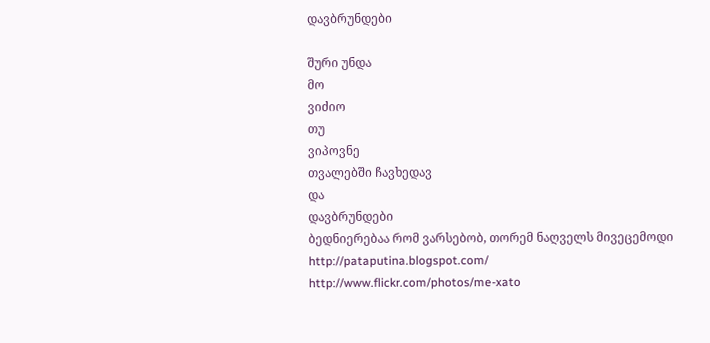დავბრუნდები

შური უნდა
მო
ვიძიო
თუ
ვიპოვნე
თვალებში ჩავხედავ
და
დავბრუნდები
ბედნიერებაა რომ ვარსებობ, თორემ ნაღველს მივეცემოდი
http://pataputina.blogspot.com/
http://www.flickr.com/photos/me-xato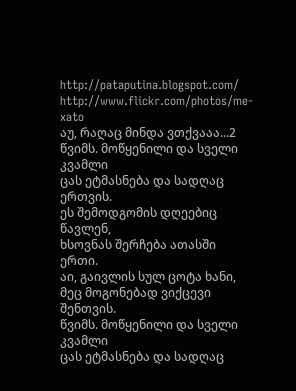http://pataputina.blogspot.com/
http://www.flickr.com/photos/me-xato
აუ, რაღაც მინდა ვთქვააა...2
წვიმს. მოწყენილი და სველი კვამლი
ცას ეტმასნება და სადღაც ერთვის.
ეს შემოდგომის დღეებიც წავლენ,
ხსოვნას შერჩება ათასში ერთი.
აი, გაივლის სულ ცოტა ხანი,
მეც მოგონებად ვიქცევი შენთვის.
წვიმს. მოწყენილი და სველი კვამლი
ცას ეტმასნება და სადღაც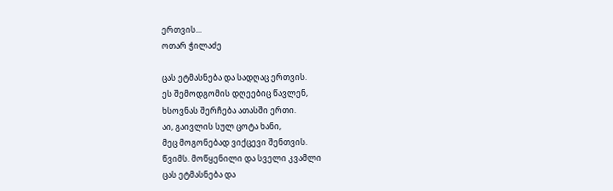ერთვის...
ოთარ ჭილაძე

ცას ეტმასნება და სადღაც ერთვის.
ეს შემოდგომის დღეებიც წავლენ,
ხსოვნას შერჩება ათასში ერთი.
აი, გაივლის სულ ცოტა ხანი,
მეც მოგონებად ვიქცევი შენთვის.
წვიმს. მოწყენილი და სველი კვამლი
ცას ეტმასნება და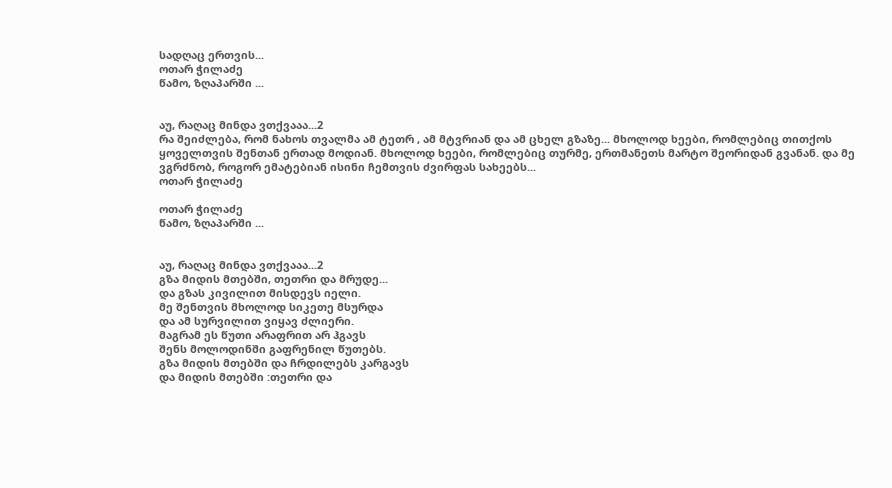სადღაც ერთვის...
ოთარ ჭილაძე
წამო, ზღაპარში ...


აუ, რაღაც მინდა ვთქვააა...2
რა შეიძლება, რომ ნახოს თვალმა ამ ტეთრ , ამ მტვრიან და ამ ცხელ გზაზე... მხოლოდ ხეები, რომლებიც თითქოს ყოველთვის შენთან ერთად მოდიან. მხოლოდ ხეები, რომლებიც თურმე, ერთმანეთს მარტო შეორიდან გვანან. და მე ვგრძნობ, როგორ ემატებიან ისინი ჩემთვის ძვირფას სახეებს...
ოთარ ჭილაძე

ოთარ ჭილაძე
წამო, ზღაპარში ...


აუ, რაღაც მინდა ვთქვააა...2
გზა მიდის მთებში, თეთრი და მრუდე...
და გზას კივილით მისდევს იელი.
მე შენთვის მხოლოდ სიკეთე მსურდა
და ამ სურვილით ვიყავ ძლიერი.
მაგრამ ეს წუთი არაფრით არ ჰგავს
შენს მოლოდინში გაფრენილ წუთებს.
გზა მიდის მთებში და ჩრდილებს კარგავს
და მიდის მთებში :თეთრი და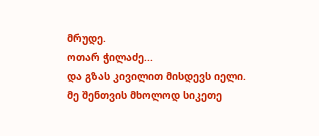მრუდე.
ოთარ ჭილაძე...
და გზას კივილით მისდევს იელი.
მე შენთვის მხოლოდ სიკეთე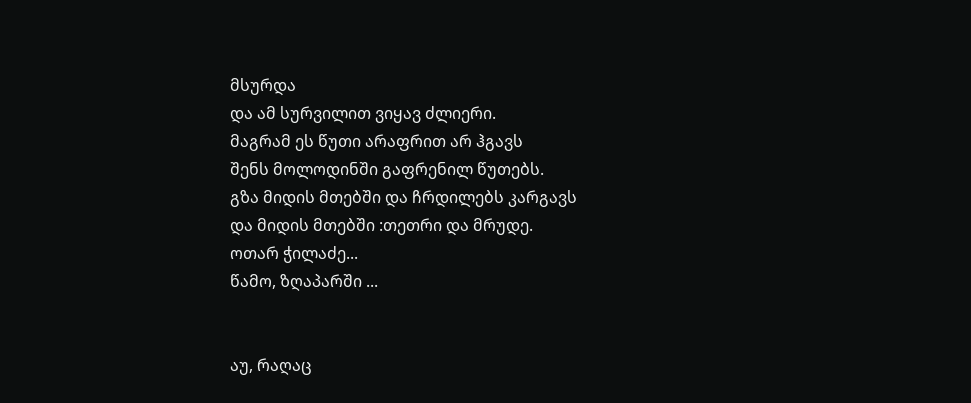მსურდა
და ამ სურვილით ვიყავ ძლიერი.
მაგრამ ეს წუთი არაფრით არ ჰგავს
შენს მოლოდინში გაფრენილ წუთებს.
გზა მიდის მთებში და ჩრდილებს კარგავს
და მიდის მთებში :თეთრი და მრუდე.
ოთარ ჭილაძე...
წამო, ზღაპარში ...


აუ, რაღაც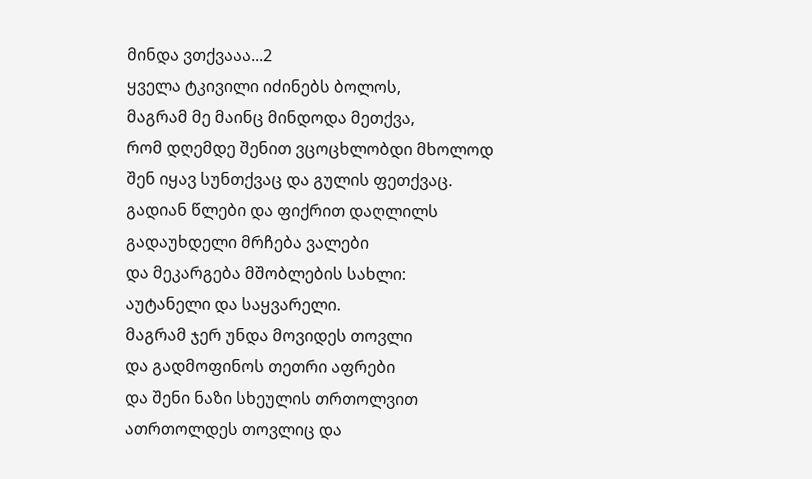მინდა ვთქვააა...2
ყველა ტკივილი იძინებს ბოლოს,
მაგრამ მე მაინც მინდოდა მეთქვა,
რომ დღემდე შენით ვცოცხლობდი მხოლოდ
შენ იყავ სუნთქვაც და გულის ფეთქვაც.
გადიან წლები და ფიქრით დაღლილს
გადაუხდელი მრჩება ვალები
და მეკარგება მშობლების სახლი:
აუტანელი და საყვარელი.
მაგრამ ჯერ უნდა მოვიდეს თოვლი
და გადმოფინოს თეთრი აფრები
და შენი ნაზი სხეულის თრთოლვით
ათრთოლდეს თოვლიც და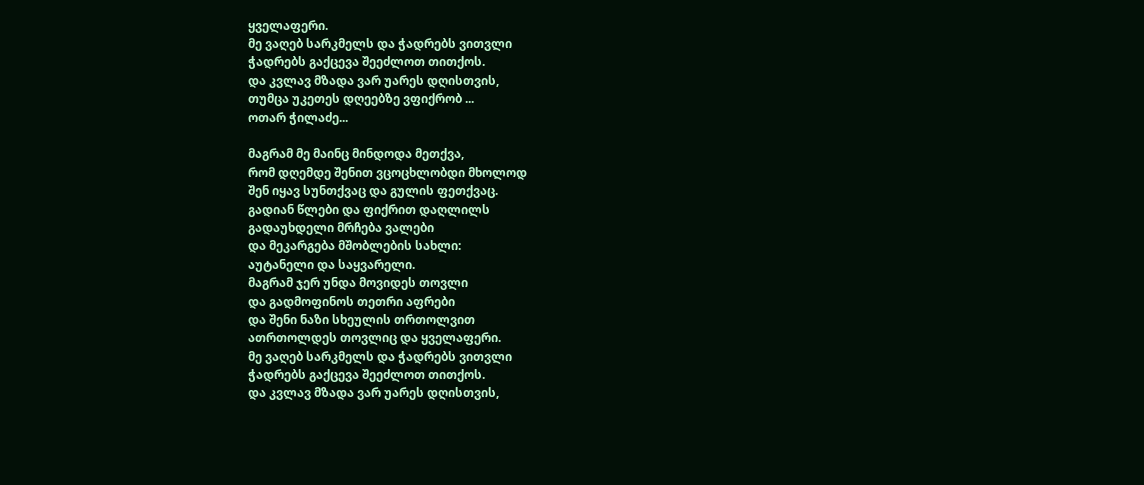ყველაფერი.
მე ვაღებ სარკმელს და ჭადრებს ვითვლი
ჭადრებს გაქცევა შეეძლოთ თითქოს.
და კვლავ მზადა ვარ უარეს დღისთვის,
თუმცა უკეთეს დღეებზე ვფიქრობ ...
ოთარ ჭილაძე...

მაგრამ მე მაინც მინდოდა მეთქვა,
რომ დღემდე შენით ვცოცხლობდი მხოლოდ
შენ იყავ სუნთქვაც და გულის ფეთქვაც.
გადიან წლები და ფიქრით დაღლილს
გადაუხდელი მრჩება ვალები
და მეკარგება მშობლების სახლი:
აუტანელი და საყვარელი.
მაგრამ ჯერ უნდა მოვიდეს თოვლი
და გადმოფინოს თეთრი აფრები
და შენი ნაზი სხეულის თრთოლვით
ათრთოლდეს თოვლიც და ყველაფერი.
მე ვაღებ სარკმელს და ჭადრებს ვითვლი
ჭადრებს გაქცევა შეეძლოთ თითქოს.
და კვლავ მზადა ვარ უარეს დღისთვის,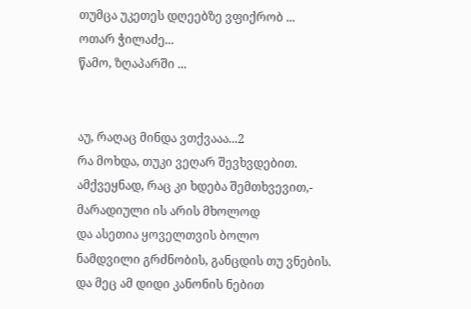თუმცა უკეთეს დღეებზე ვფიქრობ ...
ოთარ ჭილაძე...
წამო, ზღაპარში ...


აუ, რაღაც მინდა ვთქვააა...2
რა მოხდა, თუკი ვეღარ შევხვდებით.
ამქვეყნად, რაც კი ხდება შემთხვევით,-
მარადიული ის არის მხოლოდ
და ასეთია ყოველთვის ბოლო
ნამდვილი გრძნობის, განცდის თუ ვნების.
და მეც ამ დიდი კანონის ნებით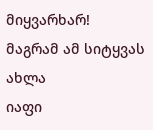მიყვარხარ!
მაგრამ ამ სიტყვას ახლა
იაფი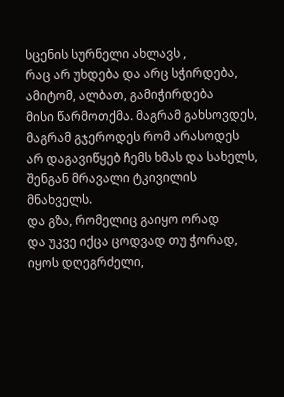სცენის სურნელი ახლავს ,
რაც არ უხდება და არც სჭირდება,
ამიტომ, ალბათ, გამიჭირდება
მისი წარმოთქმა. მაგრამ გახსოვდეს,
მაგრამ გჯეროდეს რომ არასოდეს
არ დაგავიწყებ ჩემს ხმას და სახელს,
შენგან მრავალი ტკივილის მნახველს.
და გზა, რომელიც გაიყო ორად
და უკვე იქცა ცოდვად თუ ჭორად,
იყოს დღეგრძელი,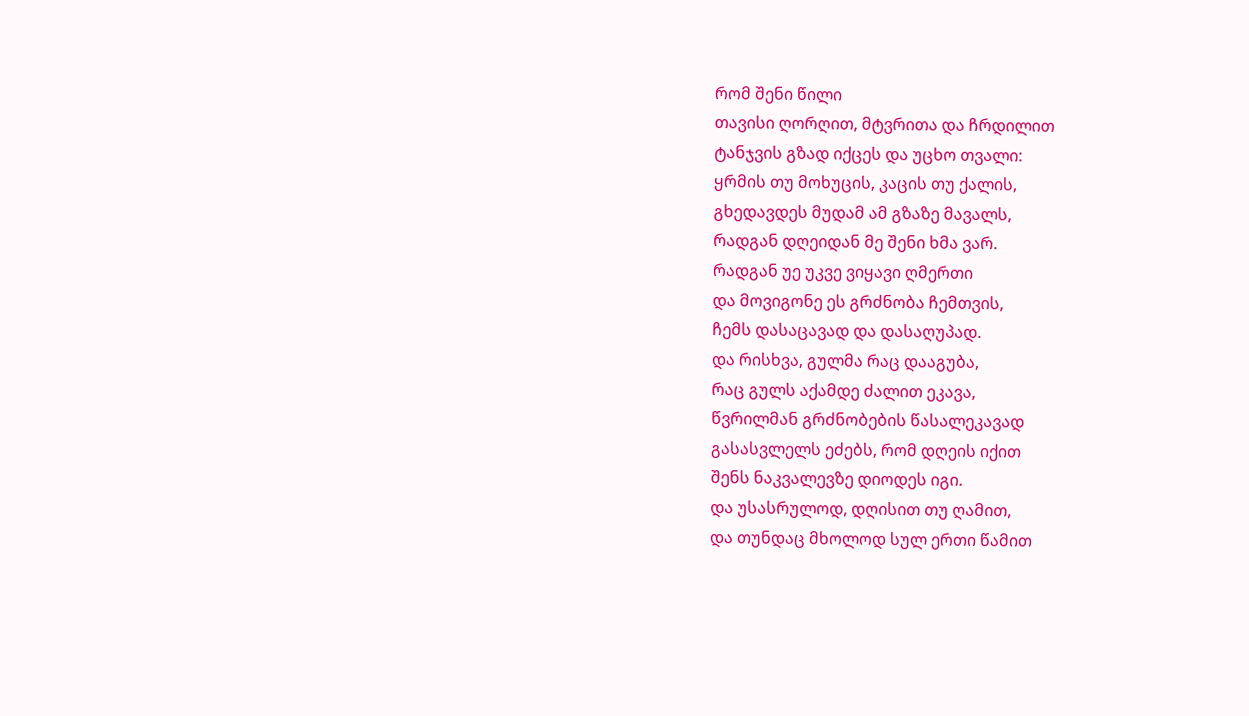რომ შენი წილი
თავისი ღორღით, მტვრითა და ჩრდილით
ტანჯვის გზად იქცეს და უცხო თვალი:
ყრმის თუ მოხუცის, კაცის თუ ქალის,
გხედავდეს მუდამ ამ გზაზე მავალს,
რადგან დღეიდან მე შენი ხმა ვარ.
რადგან უე უკვე ვიყავი ღმერთი
და მოვიგონე ეს გრძნობა ჩემთვის,
ჩემს დასაცავად და დასაღუპად.
და რისხვა, გულმა რაც დააგუბა,
რაც გულს აქამდე ძალით ეკავა,
წვრილმან გრძნობების წასალეკავად
გასასვლელს ეძებს, რომ დღეის იქით
შენს ნაკვალევზე დიოდეს იგი.
და უსასრულოდ, დღისით თუ ღამით,
და თუნდაც მხოლოდ სულ ერთი წამით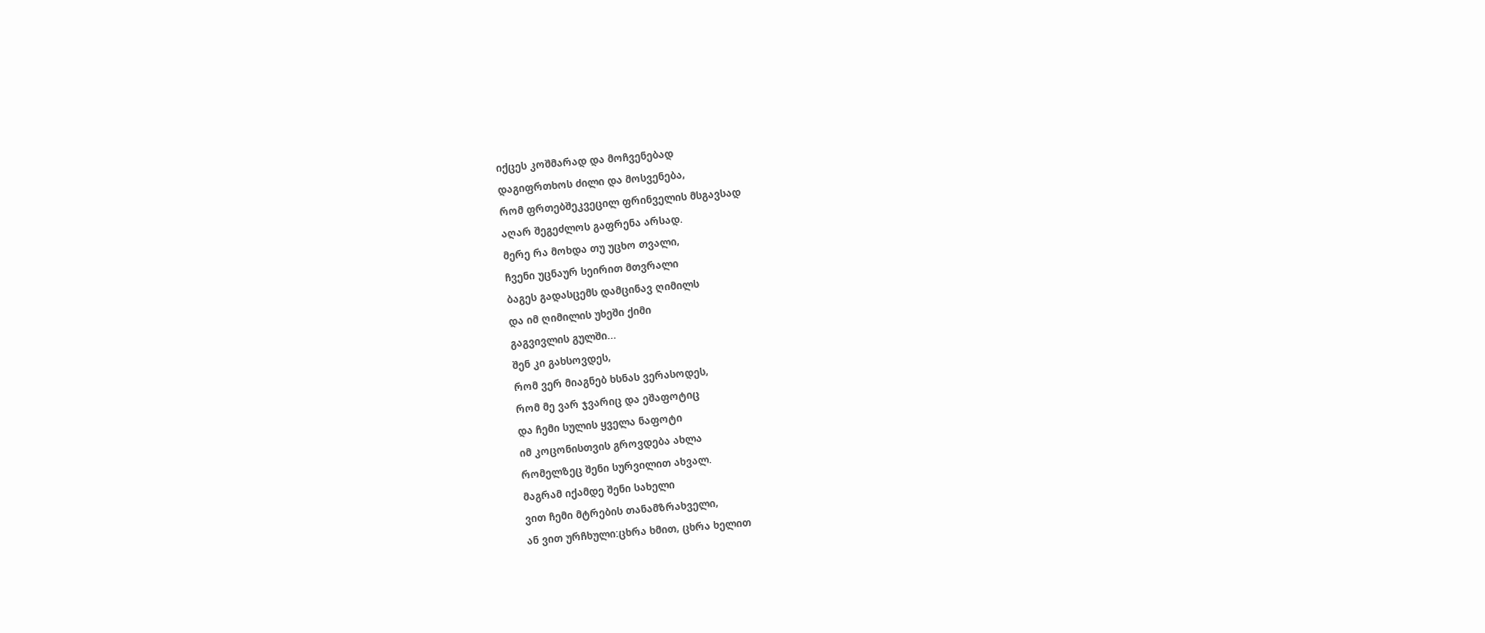იქცეს კოშმარად და მოჩვენებად
დაგიფრთხოს ძილი და მოსვენება,
რომ ფრთებშეკვეცილ ფრინველის მსგავსად
აღარ შეგეძლოს გაფრენა არსად.
მერე რა მოხდა თუ უცხო თვალი,
ჩვენი უცნაურ სეირით მთვრალი
ბაგეს გადასცემს დამცინავ ღიმილს
და იმ ღიმილის უხეში ქიმი
გაგვივლის გულში...
შენ კი გახსოვდეს,
რომ ვერ მიაგნებ ხსნას ვერასოდეს,
რომ მე ვარ ჯვარიც და ეშაფოტიც
და ჩემი სულის ყველა ნაფოტი
იმ კოცონისთვის გროვდება ახლა
რომელზეც შენი სურვილით ახვალ.
მაგრამ იქამდე შენი სახელი
ვით ჩემი მტრების თანამზრახველი,
ან ვით ურჩხული:ცხრა ხმით, ცხრა ხელით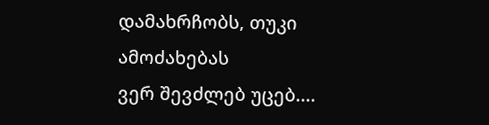დამახრჩობს, თუკი ამოძახებას
ვერ შევძლებ უცებ....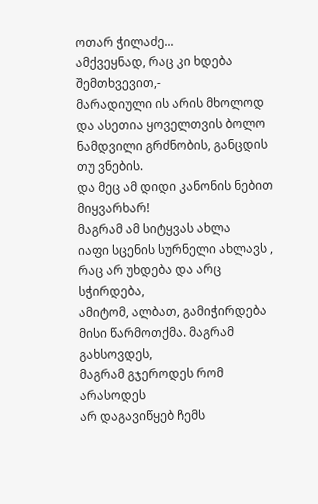ოთარ ჭილაძე...
ამქვეყნად, რაც კი ხდება შემთხვევით,-
მარადიული ის არის მხოლოდ
და ასეთია ყოველთვის ბოლო
ნამდვილი გრძნობის, განცდის თუ ვნების.
და მეც ამ დიდი კანონის ნებით
მიყვარხარ!
მაგრამ ამ სიტყვას ახლა
იაფი სცენის სურნელი ახლავს ,
რაც არ უხდება და არც სჭირდება,
ამიტომ, ალბათ, გამიჭირდება
მისი წარმოთქმა. მაგრამ გახსოვდეს,
მაგრამ გჯეროდეს რომ არასოდეს
არ დაგავიწყებ ჩემს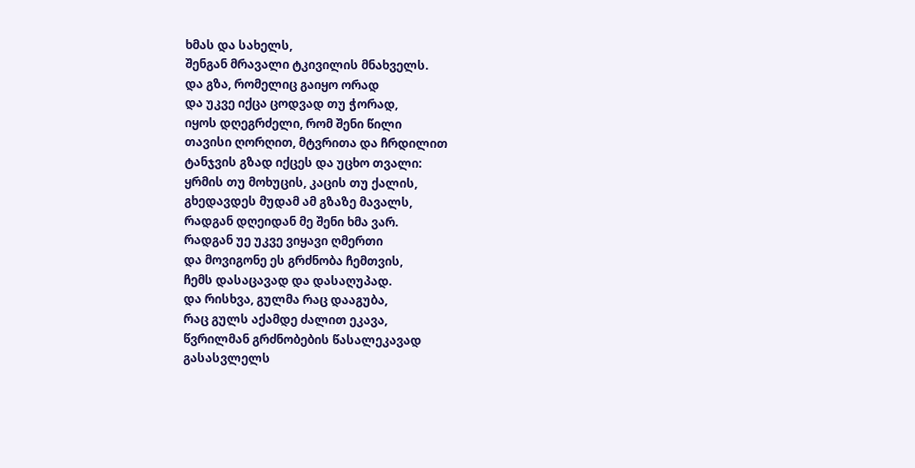ხმას და სახელს,
შენგან მრავალი ტკივილის მნახველს.
და გზა, რომელიც გაიყო ორად
და უკვე იქცა ცოდვად თუ ჭორად,
იყოს დღეგრძელი, რომ შენი წილი
თავისი ღორღით, მტვრითა და ჩრდილით
ტანჯვის გზად იქცეს და უცხო თვალი:
ყრმის თუ მოხუცის, კაცის თუ ქალის,
გხედავდეს მუდამ ამ გზაზე მავალს,
რადგან დღეიდან მე შენი ხმა ვარ.
რადგან უე უკვე ვიყავი ღმერთი
და მოვიგონე ეს გრძნობა ჩემთვის,
ჩემს დასაცავად და დასაღუპად.
და რისხვა, გულმა რაც დააგუბა,
რაც გულს აქამდე ძალით ეკავა,
წვრილმან გრძნობების წასალეკავად
გასასვლელს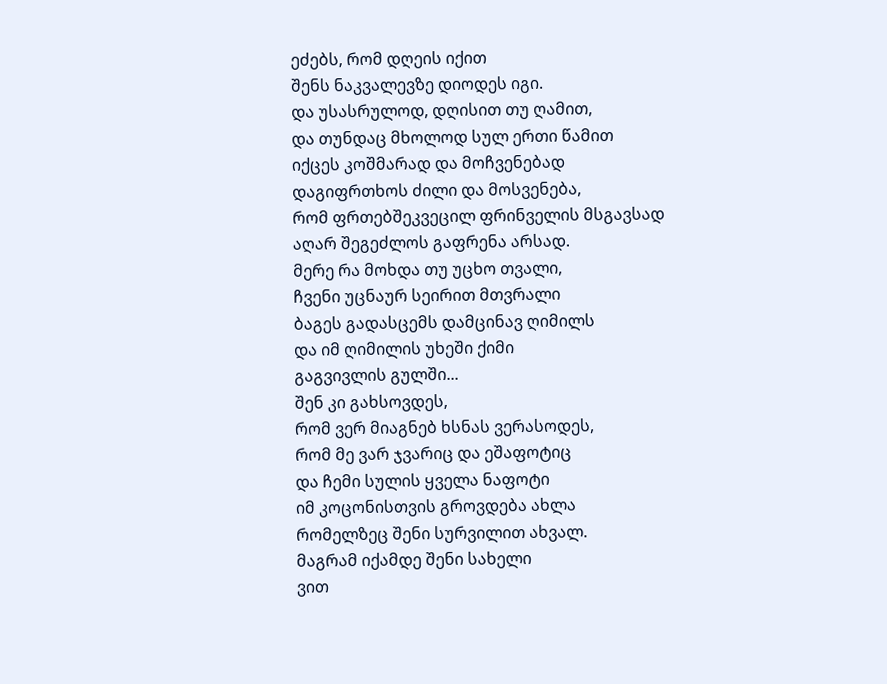ეძებს, რომ დღეის იქით
შენს ნაკვალევზე დიოდეს იგი.
და უსასრულოდ, დღისით თუ ღამით,
და თუნდაც მხოლოდ სულ ერთი წამით
იქცეს კოშმარად და მოჩვენებად
დაგიფრთხოს ძილი და მოსვენება,
რომ ფრთებშეკვეცილ ფრინველის მსგავსად
აღარ შეგეძლოს გაფრენა არსად.
მერე რა მოხდა თუ უცხო თვალი,
ჩვენი უცნაურ სეირით მთვრალი
ბაგეს გადასცემს დამცინავ ღიმილს
და იმ ღიმილის უხეში ქიმი
გაგვივლის გულში...
შენ კი გახსოვდეს,
რომ ვერ მიაგნებ ხსნას ვერასოდეს,
რომ მე ვარ ჯვარიც და ეშაფოტიც
და ჩემი სულის ყველა ნაფოტი
იმ კოცონისთვის გროვდება ახლა
რომელზეც შენი სურვილით ახვალ.
მაგრამ იქამდე შენი სახელი
ვით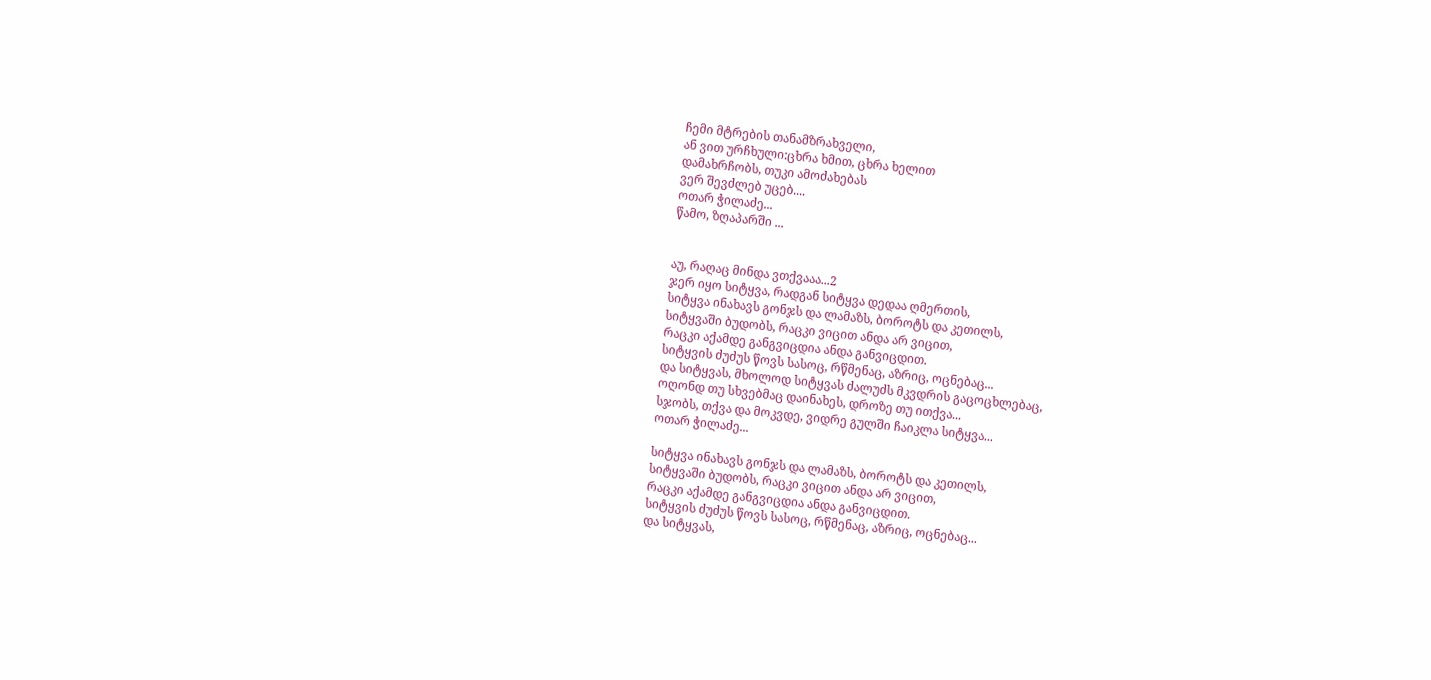ჩემი მტრების თანამზრახველი,
ან ვით ურჩხული:ცხრა ხმით, ცხრა ხელით
დამახრჩობს, თუკი ამოძახებას
ვერ შევძლებ უცებ....
ოთარ ჭილაძე...
წამო, ზღაპარში ...


აუ, რაღაც მინდა ვთქვააა...2
ჯერ იყო სიტყვა, რადგან სიტყვა დედაა ღმერთის,
სიტყვა ინახავს გონჯს და ლამაზს, ბოროტს და კეთილს,
სიტყვაში ბუდობს, რაცკი ვიცით ანდა არ ვიცით,
რაცკი აქამდე განგვიცდია ანდა განვიცდით.
სიტყვის ძუძუს წოვს სასოც, რწმენაც, აზრიც, ოცნებაც...
და სიტყვას, მხოლოდ სიტყვას ძალუძს მკვდრის გაცოცხლებაც,
ოღონდ თუ სხვებმაც დაინახეს, დროზე თუ ითქვა...
სჯობს, თქვა და მოკვდე, ვიდრე გულში ჩაიკლა სიტყვა...
ოთარ ჭილაძე...

სიტყვა ინახავს გონჯს და ლამაზს, ბოროტს და კეთილს,
სიტყვაში ბუდობს, რაცკი ვიცით ანდა არ ვიცით,
რაცკი აქამდე განგვიცდია ანდა განვიცდით.
სიტყვის ძუძუს წოვს სასოც, რწმენაც, აზრიც, ოცნებაც...
და სიტყვას,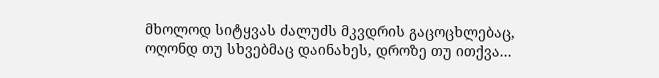მხოლოდ სიტყვას ძალუძს მკვდრის გაცოცხლებაც,
ოღონდ თუ სხვებმაც დაინახეს, დროზე თუ ითქვა...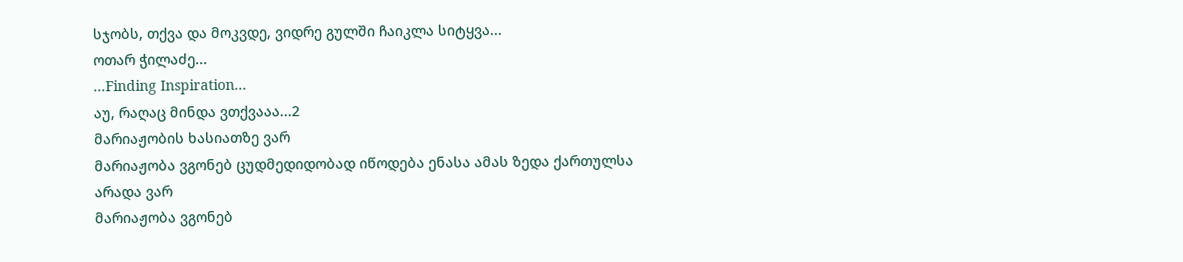სჯობს, თქვა და მოკვდე, ვიდრე გულში ჩაიკლა სიტყვა...
ოთარ ჭილაძე...
...Finding Inspiration...
აუ, რაღაც მინდა ვთქვააა...2
მარიაჟობის ხასიათზე ვარ
მარიაჟობა ვგონებ ცუდმედიდობად იწოდება ენასა ამას ზედა ქართულსა
არადა ვარ
მარიაჟობა ვგონებ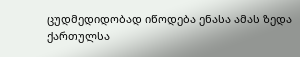ცუდმედიდობად იწოდება ენასა ამას ზედა ქართულსა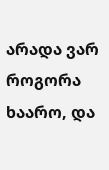არადა ვარ
როგორა ხაარო, და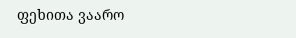ფეხითა ვაარო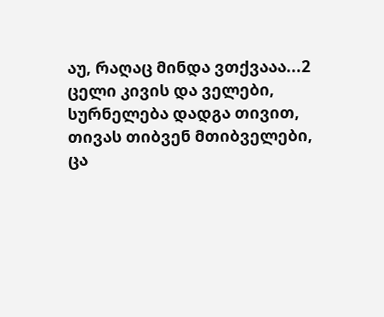აუ, რაღაც მინდა ვთქვააა...2
ცელი კივის და ველები,
სურნელება დადგა თივით,
თივას თიბვენ მთიბველები,
ცა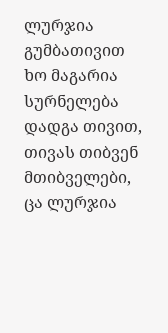ლურჯია გუმბათივით
ხო მაგარია
სურნელება დადგა თივით,
თივას თიბვენ მთიბველები,
ცა ლურჯია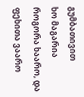გუმბათივით
ხო მაგარია
როგორა ხაარო, და ფეხითა ვაარო